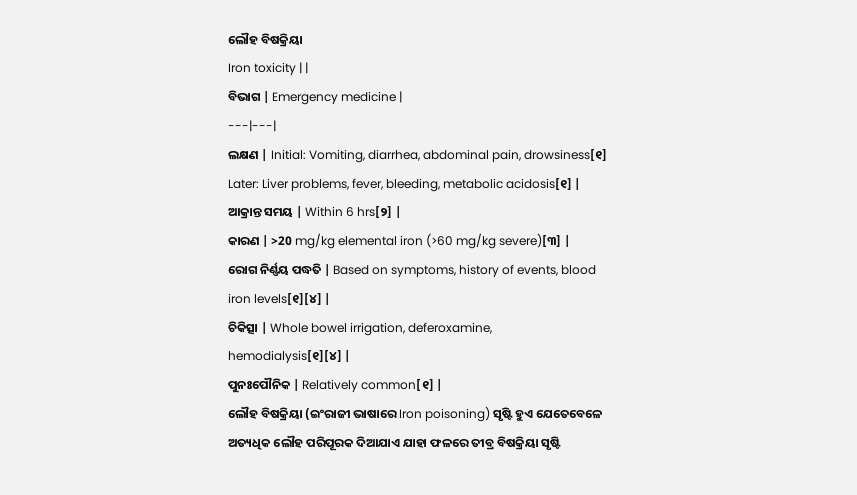ଲୌହ ବିଷକ୍ରିୟା
Iron toxicity | |
ବିଭାଗ | Emergency medicine |
---|---|
ଲକ୍ଷଣ | Initial: Vomiting, diarrhea, abdominal pain, drowsiness[୧] Later: Liver problems, fever, bleeding, metabolic acidosis[୧] |
ଆକ୍ରାନ୍ତ ସମୟ | Within 6 hrs[୨] |
କାରଣ | >20 mg/kg elemental iron (>60 mg/kg severe)[୩] |
ରୋଗ ନିର୍ଣ୍ଣୟ ପଦ୍ଧତି | Based on symptoms, history of events, blood iron levels[୧][୪] |
ଚିକିତ୍ସା | Whole bowel irrigation, deferoxamine, hemodialysis[୧][୪] |
ପୁନଃପୌନିକ | Relatively common[୧] |
ଲୌହ ବିଷକ୍ରିୟା (ଇଂରାଜୀ ଭାଷାରେ Iron poisoning) ସୃଷ୍ଟି ହୁଏ ଯେତେବେଳେ ଅତ୍ୟଧିକ ଲୌହ ପରିପୂରକ ଦିଆଯାଏ ଯାହା ଫଳରେ ତୀବ୍ର ବିଷକ୍ରିୟା ସୃଷ୍ଟି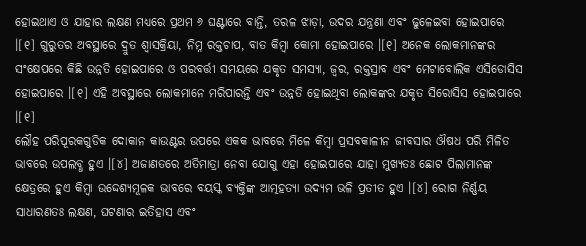ହୋଇଥାଏ ଓ ଯାହାର ଲକ୍ଷଣ ମଧ୍ୟରେ ପ୍ରଥମ ୬ ଘଣ୍ଟାରେ ବାନ୍ତି, ତରଳ ଝାଡ଼ା, ଉଦର ଯନ୍ତ୍ରଣା ଏବଂ ଢୁଳେଇବା ହୋଇପାରେ ।[୧] ଗୁରୁତର ଅବସ୍ଥାରେ ଦ୍ରୁତ ଶ୍ୱାସକ୍ରିୟା, ନିମ୍ନ ରକ୍ତଚାପ, ବାତ କିମ୍ବା କୋମା ହୋଇପାରେ ।[୧] ଅନେକ ଲୋକମାନଙ୍କର ସଂକ୍ଷେପରେ କିଛି ଉନ୍ନତି ହୋଇପାରେ ଓ ପରବର୍ତ୍ତୀ ସମୟରେ ଯକୃତ ସମସ୍ୟା, ଜ୍ୱର, ରକ୍ତସ୍ରାବ ଏବଂ ମେଟାବୋଲିକ ଏସିଡୋସିସ ହୋଇପାରେ ।[୧] ଏହି ଅବସ୍ଥାରେ ଲୋକମାନେ ମରିପାରନ୍ତି ଏବଂ ଉନ୍ନତି ହୋଇଥିବା ଲୋକଙ୍କର ଯକୃତ ସିରୋସିସ ହୋଇପାରେ ।[୧]
ଲୌହ ପରିପୂରକଗୁଡିକ ଦୋକାନ କାଉଣ୍ଟର ଉପରେ ଏକକ ଭାବରେ ମିଳେ କିମ୍ବା ପ୍ରସବକାଳୀନ ଜୀବସାର ଔଷଧ ପରି ମିଳିତ ଭାବରେ ଉପଲବ୍ଧ ହୁଏ ।[୪] ଅଜାଣତରେ ଅତିମାତ୍ରା ନେବା ଯୋଗୁ ଏହା ହୋଇପାରେ ଯାହା ମୁଖ୍ୟତଃ ଛୋଟ ପିଲାମାନଙ୍କ କ୍ଷେତ୍ରରେ ହୁଏ କିମ୍ବା ଉଦ୍ଦେଶ୍ୟମୂଳକ ଭାବରେ ବୟସ୍କ ବ୍ୟକ୍ତିଙ୍କ ଆତ୍ମହତ୍ୟା ଉଦ୍ୟମ ଭଳି ପ୍ରତୀତ ହୁଏ ।[୪] ରୋଗ ନିର୍ଣ୍ଣୟ ସାଧାରଣତଃ ଲକ୍ଷଣ, ଘଟଣାର ଇତିହାସ ଏବଂ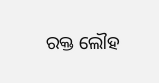ରକ୍ତ ଲୌହ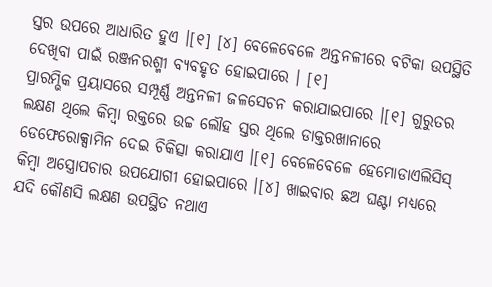ସ୍ତର ଉପରେ ଆଧାରିତ ହୁଏ ।[୧] [୪] ବେଳେବେଳେ ଅନ୍ତନଳୀରେ ବଟିକା ଉପସ୍ଥିତି ଦେଖିବା ପାଇଁ ରଞ୍ଜନରଶ୍ମୀ ବ୍ୟବହୃତ ହୋଇପାରେ । [୧]
ପ୍ରାରମ୍ଭିକ ପ୍ରୟାସରେ ସମ୍ପୂର୍ଣ୍ଣ ଅନ୍ତନଳୀ ଜଳସେଚନ କରାଯାଇପାରେ ।[୧] ଗୁରୁତର ଲକ୍ଷଣ ଥିଲେ କିମ୍ବା ରକ୍ତରେ ଉଚ୍ଚ ଲୌହ ସ୍ତର ଥିଲେ ଡାକ୍ତରଖାନାରେ ଡେଫେରୋକ୍ସାମିନ ଦେଇ ଚିକିତ୍ସା କରାଯାଏ ।[୧] ବେଳେବେଳେ ହେମୋଡାଏଲିସିସ୍ କିମ୍ବା ଅସ୍ତ୍ରୋପଚାର ଉପଯୋଗୀ ହୋଇପାରେ ।[୪] ଖାଇବାର ଛଅ ଘଣ୍ଟା ମଧ୍ୟରେ ଯଦି କୌଣସି ଲକ୍ଷଣ ଉପସ୍ଥିତ ନଥାଏ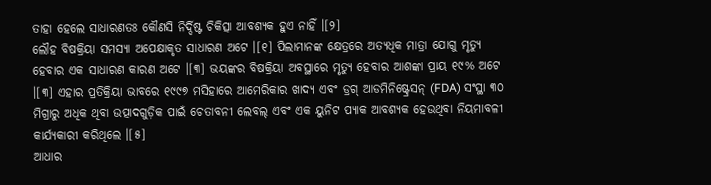ତାହା ହେଲେ ସାଧାରଣତଃ କୌଣସି ନିର୍ଦ୍ଦିଷ୍ଟ ଚିକିତ୍ସା ଆବଶ୍ୟକ ହୁଏ ନାହିଁ ।[୨]
ଲୌହ ବିଷକ୍ରିୟା ସମସ୍ୟା ଅପେକ୍ଷାକୃତ ସାଧାରଣ ଅଟେ ।[୧] ପିଲାମାନଙ୍କ କ୍ଷେତ୍ରରେ ଅତ୍ୟଧିକ ମାତ୍ରା ଯୋଗୁ ମୃତ୍ୟୁ ହେବାର ଏକ ସାଧାରଣ କାରଣ ଅଟେ ।[୩] ଭୟଙ୍କର ବିଷକ୍ରିୟା ଅବସ୍ଥାରେ ମୃତ୍ୟୁ ହେବାର ଆଶଙ୍କା ପ୍ରାୟ ୧୯% ଅଟେ ।[୩] ଏହାର ପ୍ରତିକ୍ରିୟା ଭାବରେ ୧୯୯୭ ମସିହାରେ ଆମେରିକାର ଖାଦ୍ୟ ଏବଂ ଡ୍ରଗ୍ ଆଡମିନିଷ୍ଟ୍ରେସନ୍ (FDA) ସଂସ୍ଥା ୩୦ ମିଗ୍ରାରୁ ଅଧିକ ଥିବା ଉତ୍ପାଦଗୁଡ଼ିକ ପାଇଁ ଚେତାବନୀ ଲେବଲ୍ ଏବଂ ଏକ ୟୁନିଟ ପ୍ୟାକ ଆବଶ୍ୟକ ହେଉଥିବା ନିୟମାବଳୀ କାର୍ଯ୍ୟକାରୀ କରିଥିଲେ ।[୫]
ଆଧାର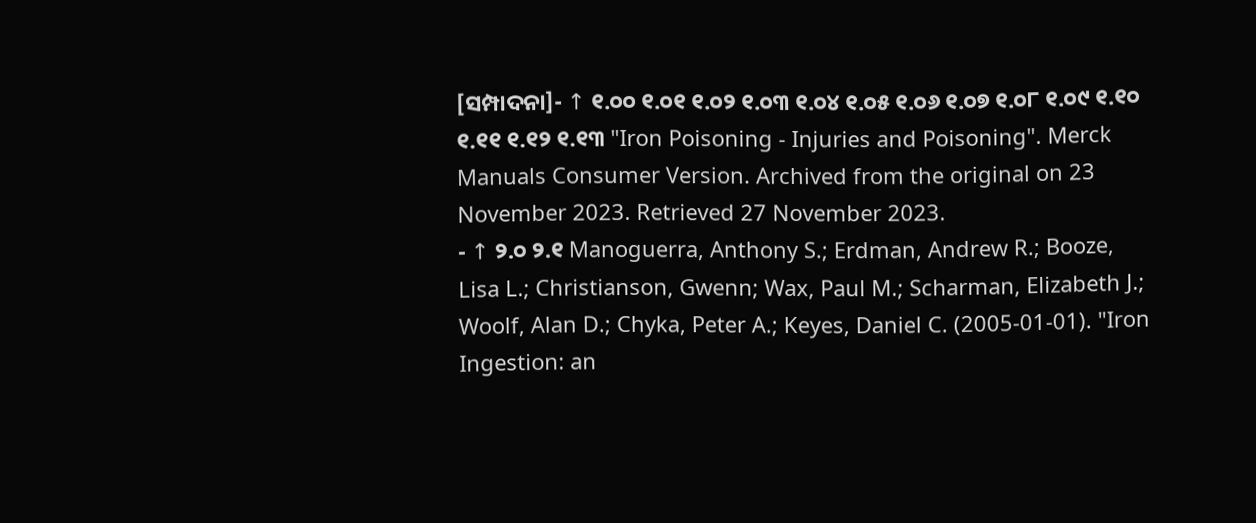[ସମ୍ପାଦନା]- ↑ ୧.୦୦ ୧.୦୧ ୧.୦୨ ୧.୦୩ ୧.୦୪ ୧.୦୫ ୧.୦୬ ୧.୦୭ ୧.୦୮ ୧.୦୯ ୧.୧୦ ୧.୧୧ ୧.୧୨ ୧.୧୩ "Iron Poisoning - Injuries and Poisoning". Merck Manuals Consumer Version. Archived from the original on 23 November 2023. Retrieved 27 November 2023.
- ↑ ୨.୦ ୨.୧ Manoguerra, Anthony S.; Erdman, Andrew R.; Booze, Lisa L.; Christianson, Gwenn; Wax, Paul M.; Scharman, Elizabeth J.; Woolf, Alan D.; Chyka, Peter A.; Keyes, Daniel C. (2005-01-01). "Iron Ingestion: an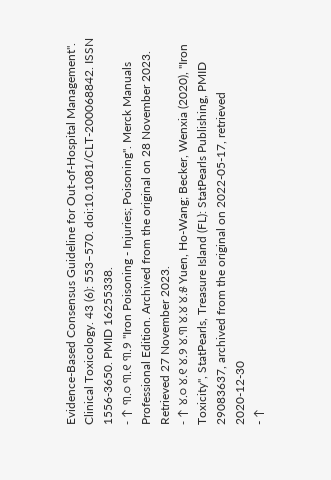Evidence-Based Consensus Guideline for Out-of-Hospital Management". Clinical Toxicology. 43 (6): 553–570. doi:10.1081/CLT-200068842. ISSN 1556-3650. PMID 16255338.
- ↑ ୩.୦ ୩.୧ ୩.୨ "Iron Poisoning - Injuries; Poisoning". Merck Manuals Professional Edition. Archived from the original on 28 November 2023. Retrieved 27 November 2023.
- ↑ ୪.୦ ୪.୧ ୪.୨ ୪.୩ ୪.୪ ୪.୫ Yuen, Ho-Wang; Becker, Wenxia (2020), "Iron Toxicity", StatPearls, Treasure Island (FL): StatPearls Publishing, PMID 29083637, archived from the original on 2022-05-17, retrieved 2020-12-30
- ↑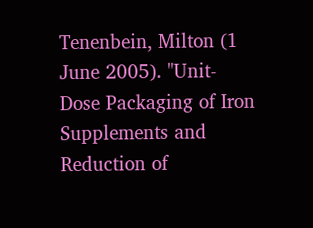Tenenbein, Milton (1 June 2005). "Unit-Dose Packaging of Iron Supplements and Reduction of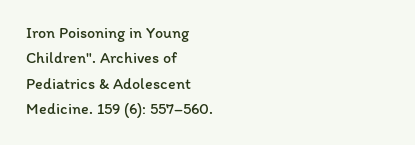Iron Poisoning in Young Children". Archives of Pediatrics & Adolescent Medicine. 159 (6): 557–560.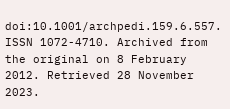doi:10.1001/archpedi.159.6.557. ISSN 1072-4710. Archived from the original on 8 February 2012. Retrieved 28 November 2023.